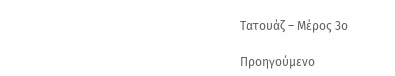Τατουάζ – Μέρος 3ο

Προηγούμενο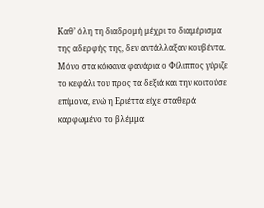Καθ’ όλη τη διαδρομή μέχρι το διαμέρισμα της αδερφής της, δεν αντάλλαξαν κουβέντα. Μόνο στα κόκκινα φανάρια ο Φίλιππος γύριζε το κεφάλι του προς τα δεξιά και την κοιτούσε επίμονα, ενώ η Εριέττα είχε σταθερά καρφωμένο το βλέμμα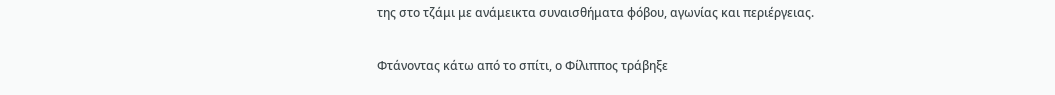της στο τζάμι με ανάμεικτα συναισθήματα φόβου, αγωνίας και περιέργειας.

Φτάνοντας κάτω από το σπίτι, ο Φίλιππος τράβηξε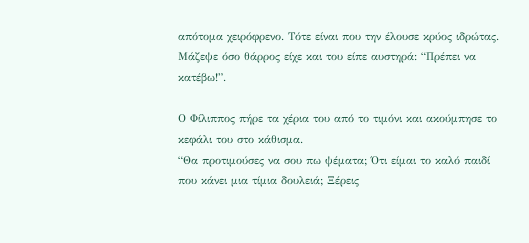απότομα χειρόφρενο. Τότε είναι που την έλουσε κρύος ιδρώτας. Μάζεψε όσο θάρρος είχε και του είπε αυστηρά: “Πρέπει να κατέβω!”.

Ο Φίλιππος πήρε τα χέρια του από το τιμόνι και ακούμπησε το κεφάλι του στο κάθισμα.
“Θα προτιμούσες να σου πω ψέματα; Ότι είμαι το καλό παιδί που κάνει μια τίμια δουλειά; Ξέρεις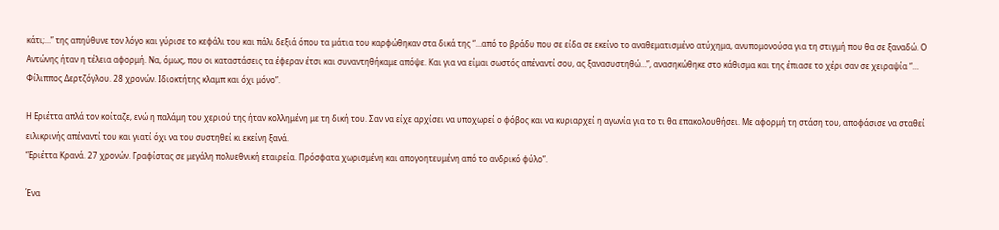κάτι;…” της απηύθυνε τον λόγο και γύρισε το κεφάλι του και πάλι δεξιά όπου τα μάτια του καρφώθηκαν στα δικά της “…από το βράδυ που σε είδα σε εκείνο το αναθεματισμένο ατύχημα, ανυπομονούσα για τη στιγμή που θα σε ξαναδώ. Ο Αντώνης ήταν η τέλεια αφορμή. Να, όμως, που οι καταστάσεις τα έφεραν έτσι και συναντηθήκαμε απόψε. Και για να είμαι σωστός απέναντί σου, ας ξανασυστηθώ…”, ανασηκώθηκε στο κάθισμα και της έπιασε το χέρι σαν σε χειραψία “… Φίλιππος Δερτζόγλου. 28 χρονών. Ιδιοκτήτης κλαμπ και όχι μόνο”.

Η Εριέττα απλά τον κοίταζε, ενώ η παλάμη του χεριού της ήταν κολλημένη με τη δική του. Σαν να είχε αρχίσει να υποχωρεί ο φόβος και να κυριαρχεί η αγωνία για το τι θα επακολουθήσει. Με αφορμή τη στάση του, αποφάσισε να σταθεί ειλικρινής απέναντί του και γιατί όχι να του συστηθεί κι εκείνη ξανά.
“Εριέττα Κρανά. 27 χρονών. Γραφίστας σε μεγάλη πολυεθνική εταιρεία. Πρόσφατα χωρισμένη και απογοητευμένη από το ανδρικό φύλο”.

Ένα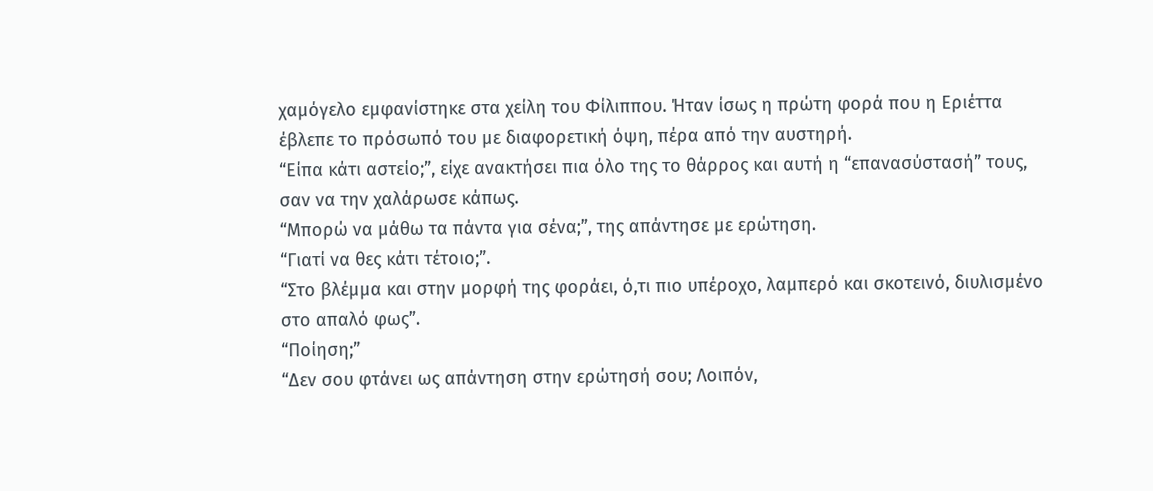χαμόγελο εμφανίστηκε στα χείλη του Φίλιππου. Ήταν ίσως η πρώτη φορά που η Εριέττα έβλεπε το πρόσωπό του με διαφορετική όψη, πέρα από την αυστηρή.
“Είπα κάτι αστείο;”, είχε ανακτήσει πια όλο της το θάρρος και αυτή η “επανασύστασή” τους, σαν να την χαλάρωσε κάπως.
“Μπορώ να μάθω τα πάντα για σένα;”, της απάντησε με ερώτηση.
“Γιατί να θες κάτι τέτοιο;”.
“Στο βλέμμα και στην μορφή της φοράει, ό,τι πιο υπέροχο, λαμπερό και σκοτεινό, διυλισμένο στο απαλό φως”.
“Ποίηση;”
“Δεν σου φτάνει ως απάντηση στην ερώτησή σου; Λοιπόν,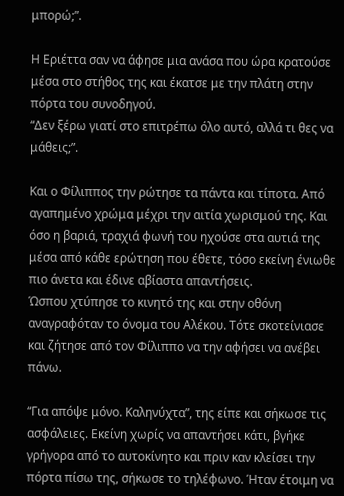μπορώ;”.

Η Εριέττα σαν να άφησε μια ανάσα που ώρα κρατούσε μέσα στο στήθος της και έκατσε με την πλάτη στην πόρτα του συνοδηγού.
“Δεν ξέρω γιατί στο επιτρέπω όλο αυτό, αλλά τι θες να μάθεις;”.

Και ο Φίλιππος την ρώτησε τα πάντα και τίποτα. Από αγαπημένο χρώμα μέχρι την αιτία χωρισμού της. Και όσο η βαριά, τραχιά φωνή του ηχούσε στα αυτιά της μέσα από κάθε ερώτηση που έθετε, τόσο εκείνη ένιωθε πιο άνετα και έδινε αβίαστα απαντήσεις.
Ώσπου χτύπησε το κινητό της και στην οθόνη αναγραφόταν το όνομα του Αλέκου. Τότε σκοτείνιασε και ζήτησε από τον Φίλιππο να την αφήσει να ανέβει πάνω.

“Για απόψε μόνο. Καληνύχτα”, της είπε και σήκωσε τις ασφάλειες. Εκείνη χωρίς να απαντήσει κάτι, βγήκε γρήγορα από το αυτοκίνητο και πριν καν κλείσει την πόρτα πίσω της, σήκωσε το τηλέφωνο. Ήταν έτοιμη να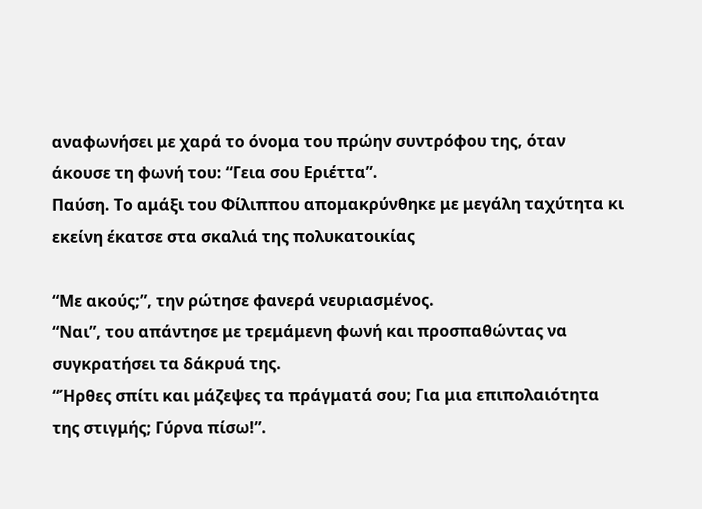αναφωνήσει με χαρά το όνομα του πρώην συντρόφου της, όταν άκουσε τη φωνή του: “Γεια σου Εριέττα”.
Παύση. Το αμάξι του Φίλιππου απομακρύνθηκε με μεγάλη ταχύτητα κι εκείνη έκατσε στα σκαλιά της πολυκατοικίας

“Με ακούς;”, την ρώτησε φανερά νευριασμένος.
“Ναι”, του απάντησε με τρεμάμενη φωνή και προσπαθώντας να συγκρατήσει τα δάκρυά της.
“Ήρθες σπίτι και μάζεψες τα πράγματά σου; Για μια επιπολαιότητα της στιγμής; Γύρνα πίσω!”.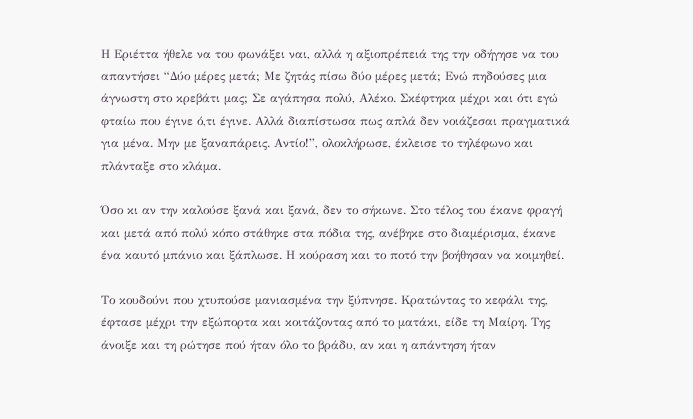Η Εριέττα ήθελε να του φωνάξει ναι, αλλά η αξιοπρέπειά της την οδήγησε να του απαντήσει “Δύο μέρες μετά; Με ζητάς πίσω δύο μέρες μετά; Ενώ πηδούσες μια άγνωστη στο κρεβάτι μας; Σε αγάπησα πολύ, Αλέκο. Σκέφτηκα μέχρι και ότι εγώ φταίω που έγινε ό,τι έγινε. Αλλά διαπίστωσα πως απλά δεν νοιάζεσαι πραγματικά για μένα. Μην με ξαναπάρεις. Αντίο!”, ολοκλήρωσε, έκλεισε το τηλέφωνο και πλάνταξε στο κλάμα.

Όσο κι αν την καλούσε ξανά και ξανά, δεν το σήκωνε. Στο τέλος του έκανε φραγή και μετά από πολύ κόπο στάθηκε στα πόδια της, ανέβηκε στο διαμέρισμα, έκανε ένα καυτό μπάνιο και ξάπλωσε. Η κούραση και το ποτό την βοήθησαν να κοιμηθεί.

Το κουδούνι που χτυπούσε μανιασμένα την ξύπνησε. Κρατώντας το κεφάλι της, έφτασε μέχρι την εξώπορτα και κοιτάζοντας από το ματάκι, είδε τη Μαίρη. Της άνοιξε και τη ρώτησε πού ήταν όλο το βράδυ, αν και η απάντηση ήταν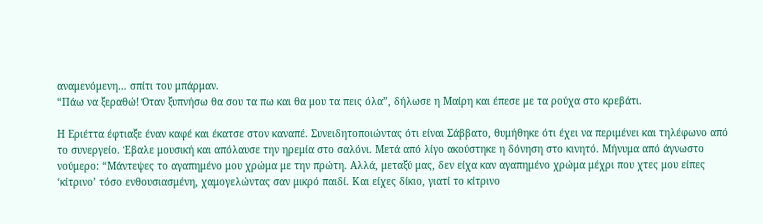αναμενόμενη… σπίτι του μπάρμαν.
“Πάω να ξεραθώ! Όταν ξυπνήσω θα σου τα πω και θα μου τα πεις όλα”, δήλωσε η Μαίρη και έπεσε με τα ρούχα στο κρεβάτι.

Η Εριέττα έφτιαξε έναν καφέ και έκατσε στον καναπέ. Συνειδητοποιώντας ότι είναι Σάββατο, θυμήθηκε ότι έχει να περιμένει και τηλέφωνο από το συνεργείο. Έβαλε μουσική και απόλαυσε την ηρεμία στο σαλόνι. Μετά από λίγο ακούστηκε η δόνηση στο κινητό. Μήνυμα από άγνωστο νούμερο: “Μάντεψες το αγαπημένο μου χρώμα με την πρώτη. Αλλά, μεταξύ μας, δεν είχα καν αγαπημένο χρώμα μέχρι που χτες μου είπες ‘κίτρινο’ τόσο ενθουσιασμένη, χαμογελώντας σαν μικρό παιδί. Και είχες δίκιο, γιατί το κίτρινο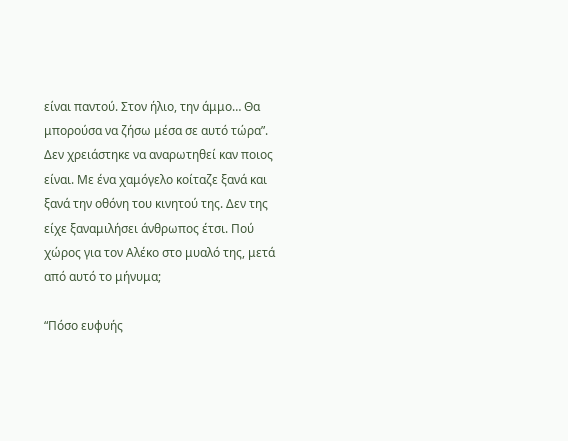είναι παντού. Στον ήλιο, την άμμο… Θα μπορούσα να ζήσω μέσα σε αυτό τώρα”.
Δεν χρειάστηκε να αναρωτηθεί καν ποιος είναι. Με ένα χαμόγελο κοίταζε ξανά και ξανά την οθόνη του κινητού της. Δεν της είχε ξαναμιλήσει άνθρωπος έτσι. Πού χώρος για τον Αλέκο στο μυαλό της, μετά από αυτό το μήνυμα;

“Πόσο ευφυής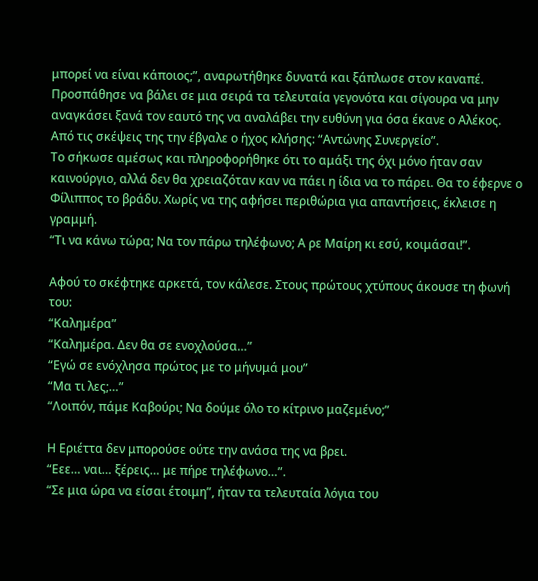μπορεί να είναι κάποιος;”, αναρωτήθηκε δυνατά και ξάπλωσε στον καναπέ. Προσπάθησε να βάλει σε μια σειρά τα τελευταία γεγονότα και σίγουρα να μην αναγκάσει ξανά τον εαυτό της να αναλάβει την ευθύνη για όσα έκανε ο Αλέκος.
Από τις σκέψεις της την έβγαλε ο ήχος κλήσης: “Αντώνης Συνεργείο”.
Το σήκωσε αμέσως και πληροφορήθηκε ότι το αμάξι της όχι μόνο ήταν σαν καινούργιο, αλλά δεν θα χρειαζόταν καν να πάει η ίδια να το πάρει. Θα το έφερνε ο Φίλιππος το βράδυ. Χωρίς να της αφήσει περιθώρια για απαντήσεις, έκλεισε η γραμμή.
“Τι να κάνω τώρα; Να τον πάρω τηλέφωνο; Α ρε Μαίρη κι εσύ, κοιμάσαι!”.

Αφού το σκέφτηκε αρκετά, τον κάλεσε. Στους πρώτους χτύπους άκουσε τη φωνή του:
“Καλημέρα”
“Καλημέρα. Δεν θα σε ενοχλούσα…”
“Εγώ σε ενόχλησα πρώτος με το μήνυμά μου”
“Μα τι λες;…”
“Λοιπόν, πάμε Καβούρι; Να δούμε όλο το κίτρινο μαζεμένο;”

Η Εριέττα δεν μπορούσε ούτε την ανάσα της να βρει.
“Εεε… ναι… ξέρεις… με πήρε τηλέφωνο…”.
“Σε μια ώρα να είσαι έτοιμη”, ήταν τα τελευταία λόγια του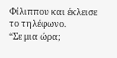Φίλιππου και έκλεισε το τηλέφωνο.
“Σε μια ώρα;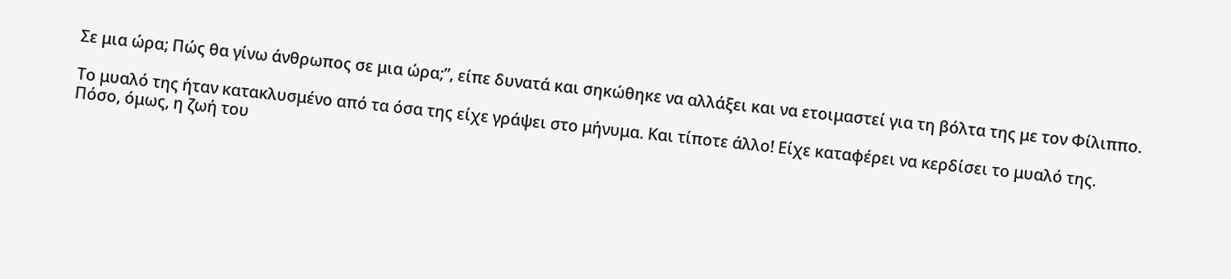Σε μια ώρα; Πώς θα γίνω άνθρωπος σε μια ώρα;”, είπε δυνατά και σηκώθηκε να αλλάξει και να ετοιμαστεί για τη βόλτα της με τον Φίλιππο.

Το μυαλό της ήταν κατακλυσμένο από τα όσα της είχε γράψει στο μήνυμα. Και τίποτε άλλο! Είχε καταφέρει να κερδίσει το μυαλό της.
Πόσο, όμως, η ζωή του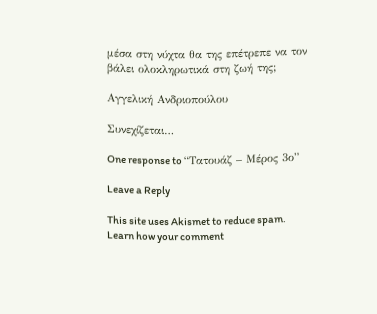μέσα στη νύχτα θα της επέτρεπε να τον βάλει ολοκληρωτικά στη ζωή της;

Αγγελική Ανδριοπούλου

Συνεχίζεται…

One response to “Τατουάζ – Μέρος 3ο”

Leave a Reply

This site uses Akismet to reduce spam. Learn how your comment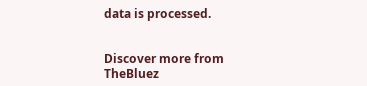data is processed.


Discover more from TheBluez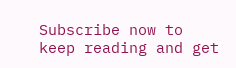Subscribe now to keep reading and get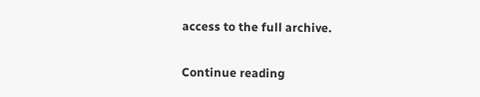access to the full archive.

Continue reading